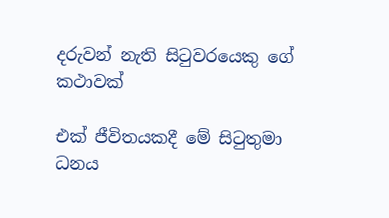දරුවන් නැති සිටුවරයෙකු ගේ කථාවක්

එක් ජීවිතයකදී මේ සිටුතුමා ධනය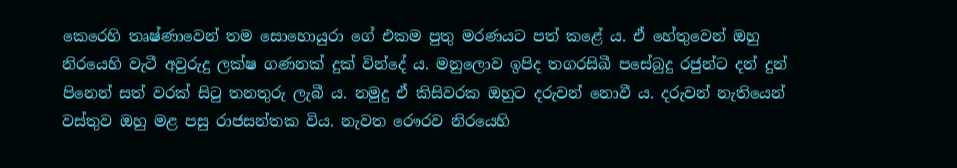කෙරෙහි තෘෂ්ණාවෙන් තම සොහොයුරා ගේ එකම පුතු මරණයට පත් කළේ ය. ඒ හේතුවෙන් ඔහු නිරයෙහි වැටී අවුරුදු ලක්ෂ ගණනක් දුක් වින්දේ ය. මනුලොව ඉපිද තගරසිඛී පසේබුදු රජුන්ට දන් දුන් පිනෙන් සත් වරක් සිටු තනතුරු ලැබී ය. නමුදු ඒ කිසිවරක ඔහුට දරුවන් නොවී ය. දරුවන් නැතියෙන් වස්තුව ඔහු මළ පසු රාජසන්තක විය. නැවත රෞරව නිරයෙහි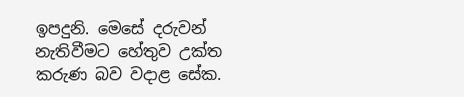ඉපදුනි. මෙසේ දරුවන් නැතිවීමට හේතුව උක්ත කරුණ බව වදාළ සේක.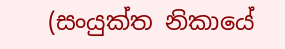(සංයුක්ත නිකායේ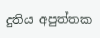දුතිය අපුත්තක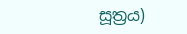සූත්‍රය)